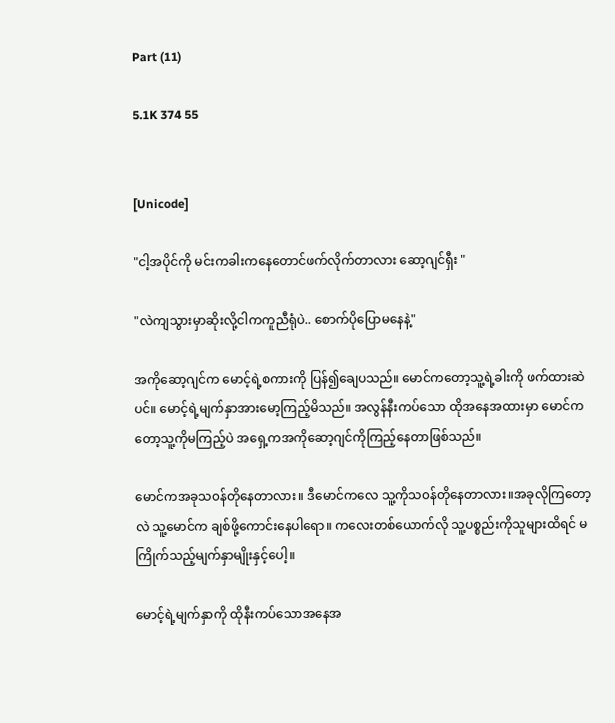Part (11)

5.1K 374 55


[Unicode]

"ငါ့အပိုင်ကို မင်းကခါးကနေတောင်ဖက်လိုက်တာလား ဆော့ဂျင်ရှီး "

"လဲကျသွားမှာဆိုးလို့ငါကကူညီရုံပဲ.. စောက်ပိုပြောမနေနဲ့"

အကိုဆော့ဂျင်က မောင့်ရဲ့စကားကို ပြန်၍ချေပသည်။ မောင်က‌တော့သူ့ရဲ့ခါးကို ဖက်ထားဆဲပင်။ မောင့်ရဲ့မျက်နှာအားမော့ကြည့်မိသည်။ အလွန်နီးကပ်သော ထိုအနေအထားမှာ မောင်ကတော့သူ့ကိုမကြည့်ပဲ အရှေ့ကအကိုဆော့ဂျင်ကိုကြည့်နေတာဖြစ်သည်။

မောင်ကအခုသ၀န်တိုနေတာလား။ ဒီမောင်ကလေ သူ့ကိုသ၀န်တိုနေတာလား။အခုလိုကြတော့လဲ သူ့မောင်က ချစ်ဖို့ကောင်းနေပါရော။ ကလေးတစ်ယောက်လို သူ့ပစ္စည်းကိုသူများထိရင် မကြိုက်သည့်မျက်နှာမျိုးနှင့်ပေါ့။

မောင့်ရဲ့မျက်နှာကို ထိုနီးကပ်သောအနေအ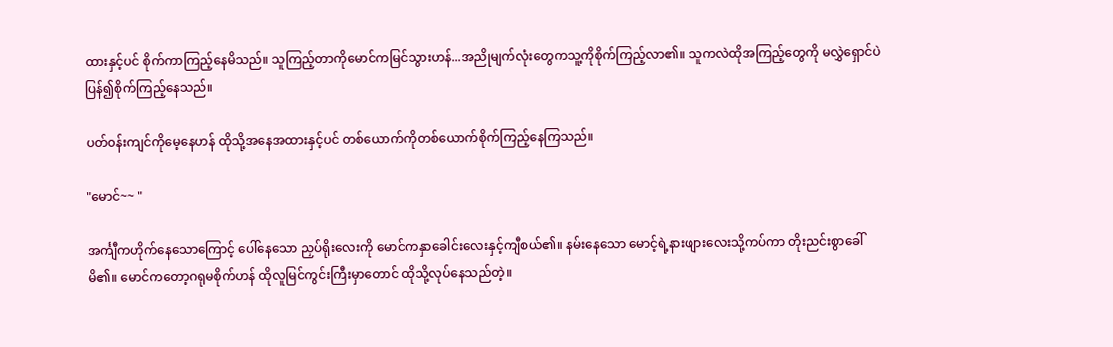ထားနှင့်ပင် စိုက်ကာကြည့်နေမိသည်။ သူကြည့်တာကိုမောင်ကမြင်သွားဟန်...အညိုမျက်လုံးတွေကသူ့ကိုစိုက်ကြည့်လာ၏။ သူကလဲထိုအကြည့်တွေကို မလွှဲရှောင်ပဲ ပြန်၍စိုက်ကြည့်နေသည်။

ပတ်၀န်းကျင်ကိုမေ့နေဟန် ထိုသို့အနေအထားနှင့်ပင် ‌တစ်ယောက်ကိုတစ်ယောက်စိုက်ကြည့်နေကြသည်။

"မောင်~~ "

အင်္ကျီကဟိုက်နေသောကြောင့် ပေါ်နေသော ညှပ်ရိုးလေးကို မောင်ကနှာခေါင်းလေးနှင့်ကျီစယ်၏။ နမ်းနေသော မောင့်ရဲ့နားဖျား‌လေးသို့ကပ်ကာ တိုးညင်းစွာခေါ်မိ၏။ မောင်ကတော့ဂရုမစိုက်ဟန် ထိုလူမြင်ကွင်းကြီးမှာတောင် ထိုသို့လုပ်နေသည်တဲ့။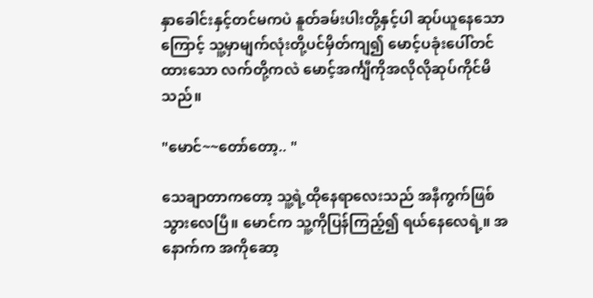နှာခေါင်းနှင့်တင်မကပဲ နူတ်ခမ်းပါးတို့နှင့်ပါ ဆုပ်ယူနေသောကြောင့် သူ့မှာမျက်လုံးတို့ပင်မှိတ်ကျ၍ မောင့်ပခုံးပေါ်တင်ထားသော လက်တို့ကလဲ မောင့်အင်္ကျီကိုအလိုလိုဆုပ်ကိုင်မိသည်။

"မောင်~~တော်တော့.. "

သေချာတာကတော့ သူ့ရဲ့ထိုနေရာလေးသည် အနီကွက်ဖြစ်သွားလေပြီ။ မောင်က သူ့ကိုပြန်ကြည့်၍ ရယ်နေလေရဲ့။ အနောက်က အကိုဆော့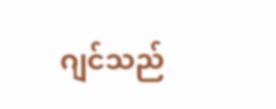ဂျင်သည်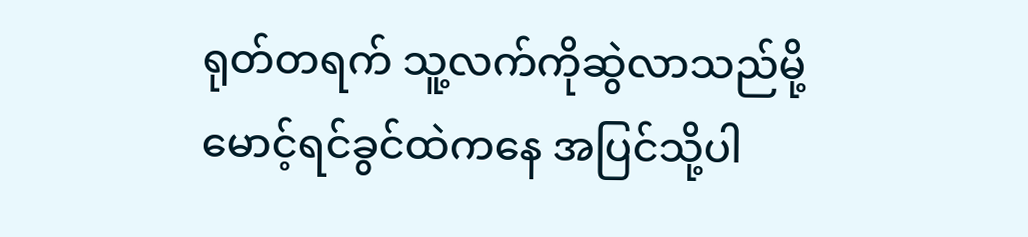ရုတ်တရက် သူ့လက်ကိုဆွဲလာသည်မို့ မောင့်ရင်ခွင်ထဲကနေ အပြင်သို့ပါ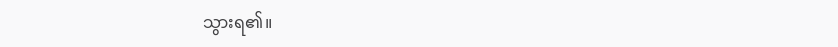သွားရ၏။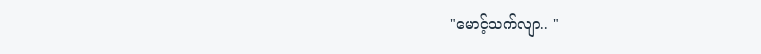"မောင့်သက်လျာ.. "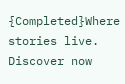{Completed}Where stories live. Discover now